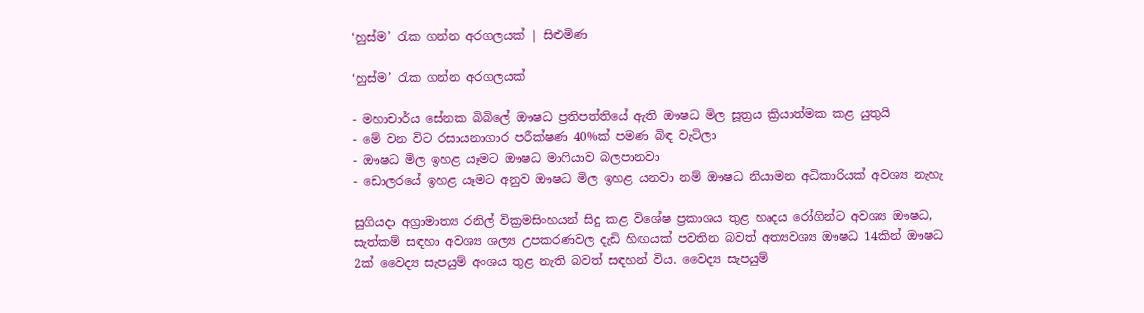‘හුස්ම’ රැක ගන්න අරගලයක් | සිළුමිණ

‘හුස්ම’ රැක ගන්න අරගලයක්

- මහාචාර්ය සේනක බිබිලේ ඖෂධ ප්‍රතිපත්තියේ ඇති ඖෂධ මිල සූත්‍රය ක්‍රියාත්මක කළ යුතුයි
- මේ වන විට රසායනාගාර පරීක්ෂණ 40%ක් පමණ බිඳ වැටිලා
- ඖෂධ මිල ඉහළ යෑමට ඖෂධ මාෆියාව බලපානවා
- ඩොලරයේ ඉහළ යෑමට අනුව ඖෂධ මිල ඉහළ යනවා නම් ඖෂධ නියාමන අධිකාරියක් අවශ්‍ය නැහැ

සුගියදා අග්‍රාමාත්‍ය රනිල් වික්‍රමසිංහයන් සිදු කළ විශේෂ ප්‍රකාශය තුළ හෘදය රෝගින්ට අවශ්‍ය ඖෂධ, සැත්කම් සඳහා අවශ්‍ය ශල්‍ය උපකරණවල දැඩි හිඟයක් පවතින බවත් අත්‍යවශ්‍ය ඖෂධ 14කින් ඖෂධ 2ක් වෛද්‍ය සැපයුම් අංශය තුළ නැති බවත් සඳහන් විය. වෛද්‍ය සැපයුම්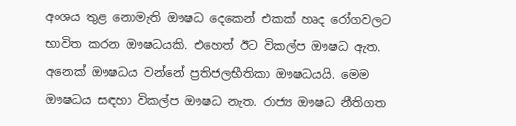අංශය තුළ නොමැති ඖෂධ දෙකෙන් එකක් හෘද රෝගවලට භාවිත කරන ඖෂධයකි. එහෙත් ඊට විකල්ප ඖෂධ ඇත. අනෙක් ඖෂධය වන්නේ ප්‍රතිජලභීතිකා ඖෂධයයි. මෙම ඖෂධය සඳහා විකල්ප ඖෂධ නැත. රාජ්‍ය ඖෂධ නීතිගත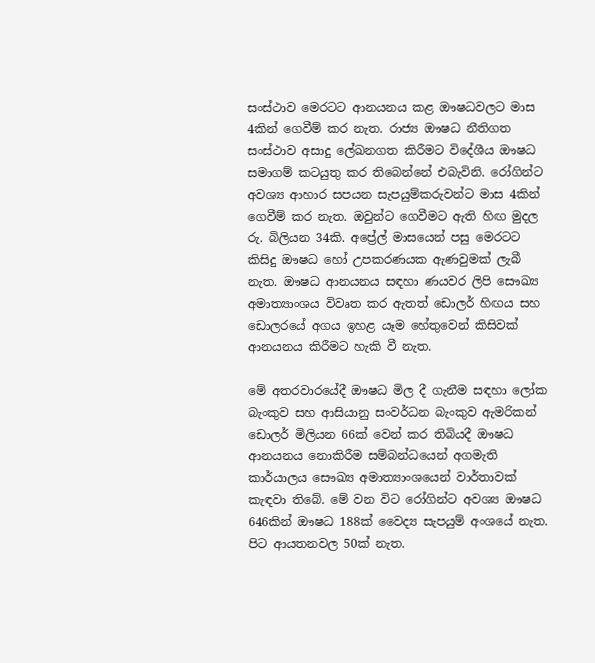සංස්ථාව මෙරටට ආනයනය කළ ඖෂධවලට මාස 4කින් ගෙවීම් කර නැත. රාජ්‍ය ඖෂධ නීතිගත සංස්ථාව අසාදු ලේඛනගත කිරීමට විදේශීය ඖෂධ සමාගම් කටයුතු කර තිබෙන්නේ එබැවිනි. රෝගින්ට අවශ්‍ය ආහාර සපයන සැපයුම්කරුවන්ට මාස 4කින් ගෙවීම් කර නැත. ඔවුන්ට ගෙවීමට ඇති හිඟ මුදල රු. බිලියන 34කි. අප්‍රේල් මාසයෙන් පසු මෙරටට කිසිදු ඖෂධ හෝ උපකරණයක ඇණවුමක් ලැබී නැත. ඖෂධ ආනයනය සඳහා ණයවර ලිපි සෞඛ්‍ය අමාත්‍යාංශය විවෘත කර ඇතත් ඩොලර් හිඟය සහ ඩොලරයේ අගය ඉහළ යෑම හේතුවෙන් කිසිවක් ආනයනය කිරීමට හැකි වී නැත.

මේ අතරවාරයේදී ඖෂධ මිල දී ගැනීම සඳහා ලෝක බැංකුව සහ ආසියානු සංවර්ධන බැංකුව ඇමරිකන් ඩොලර් මිලියන 66ක් වෙන් කර තිබියදී ඖෂධ ආනයනය නොකිරීම සම්බන්ධයෙන් අගමැති කාර්යාලය සෞඛ්‍ය අමාත්‍යාංශයෙන් වාර්තාවක් කැඳවා තිබේ. මේ වන විට රෝගින්ට අවශ්‍ය ඖෂධ 646කින් ඖෂධ 188ක් වෛද්‍ය සැපයුම් අංශයේ නැත. පිට ආයතනවල 50ක් නැත.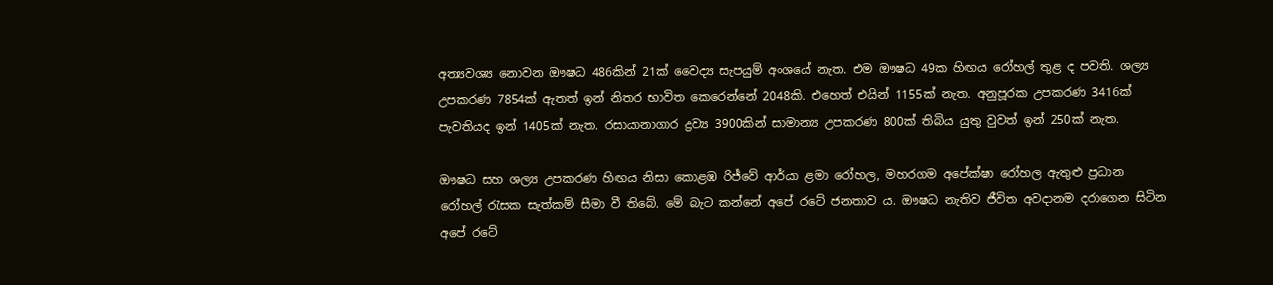අත්‍යවශ්‍ය නොවන ඖෂධ 486කින් 21ක් වෛද්‍ය සැපයුම් අංශයේ නැත. එම ඖෂධ 49ක හිඟය රෝහල් තුළ ද පවති. ශල්‍ය උපකරණ 7854ක් ඇතත් ඉන් නිතර භාවිත කෙරෙන්නේ 2048කි. එහෙත් එයින් 1155ක් නැත. අනුපූරක උපකරණ 3416ක් පැවතියද ඉන් 1405ක් නැත. රසායානාගාර ද්‍රව්‍ය 3900කින් සාමාන්‍ය උපකරණ 800ක් තිබිය යුතු වුවත් ඉන් 250ක් නැත.

ඖෂධ සහ ශල්‍ය උපකරණ හිඟය නිසා කොළඹ රිජ්වේ ආර්යා ළමා රෝහල, මහරගම අපේක්ෂා රෝහල ඇතුළු ප්‍රධාන රෝහල් රැසක සැත්කම් සීමා වී තිබේ. මේ බැට කන්නේ අපේ රටේ ජනතාව ය. ඖෂධ නැතිව ජීවිත අවදානම දරාගෙන සිටින අපේ රටේ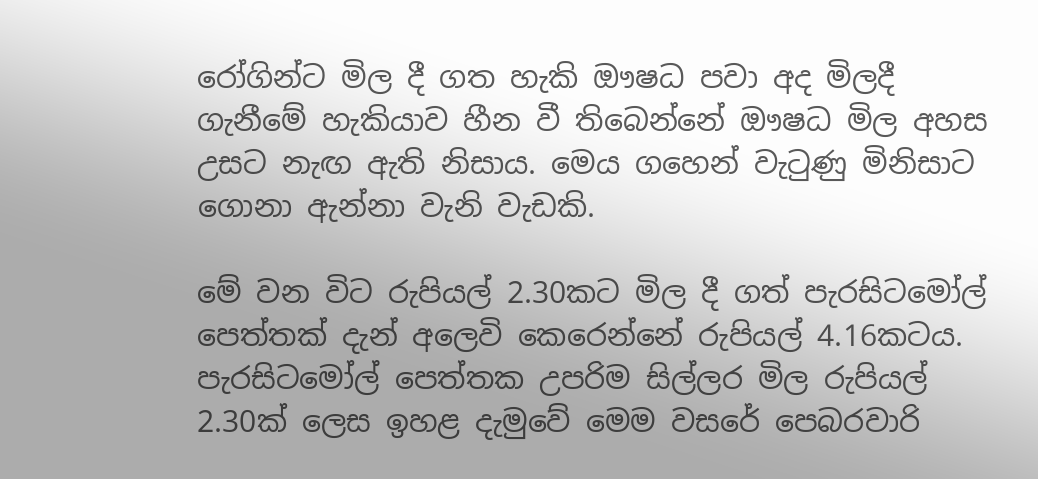රෝගින්ට මිල දී ගත හැකි ඖෂධ පවා අද මිලදී ගැනීමේ හැකියාව හීන වී තිබෙන්නේ ඖෂධ මිල අහස උසට නැඟ ඇති නිසාය. මෙය ගහෙන් වැටුණු මිනිසාට ගොනා ඇන්නා වැනි වැඩකි.

මේ වන විට රුපියල් 2.30කට මිල දී ගත් පැරසිටමෝල් පෙත්තක් දැන් අලෙවි කෙරෙන්නේ රුපියල් 4.16කටය. පැරසිටමෝල් පෙත්තක උපරිම සිල්ලර මිල රුපියල් 2.30ක් ලෙස ඉහළ දැමුවේ මෙම වසරේ පෙබරවාරි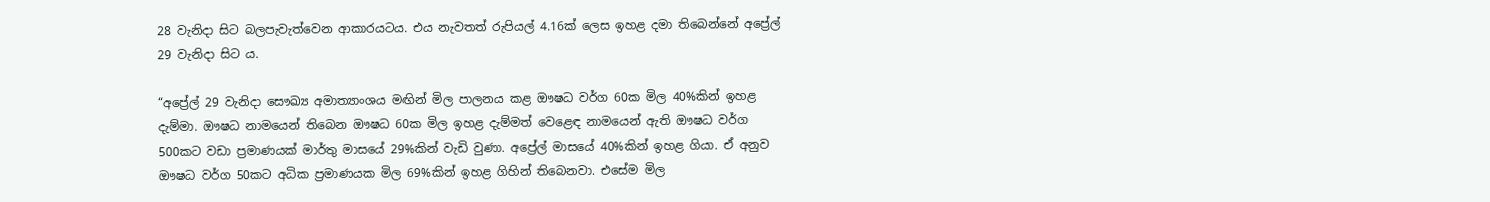28 වැනිදා සිට බලපැවැත්වෙන ආකාරයටය. එය නැවතත් රුපියල් 4.16ක් ලෙස ඉහළ දමා තිබෙන්නේ අප්‍රේල් 29 වැනිදා සිට ය.

“අප්‍රේල් 29 වැනිදා සෞඛ්‍ය අමාත්‍යාංශය මඟින් මිල පාලනය කළ ඖෂධ වර්ග 60ක මිල 40%කින් ඉහළ දැම්මා. ඖෂධ නාමයෙන් තිබෙන ඖෂධ 60ක මිල ඉහළ දැම්මත් වෙළෙඳ නාමයෙන් ඇති ඖෂධ වර්ග 500කට වඩා ප්‍රමාණයක් මාර්තු මාසයේ 29%කින් වැඩි වුණා. අප්‍රේල් මාසයේ 40%කින් ඉහළ ගියා. ඒ අනුව ඖෂධ වර්ග 50කට අධික ප්‍රමාණයක මිල 69%කින් ඉහළ ගිහින් තිබෙනවා. එසේම මිල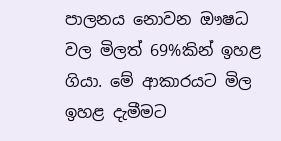පාලනය නොවන ඖෂධ වල මිලත් 69%කින් ඉහළ ගියා. මේ ආකාරයට මිල ඉහළ දැමීමට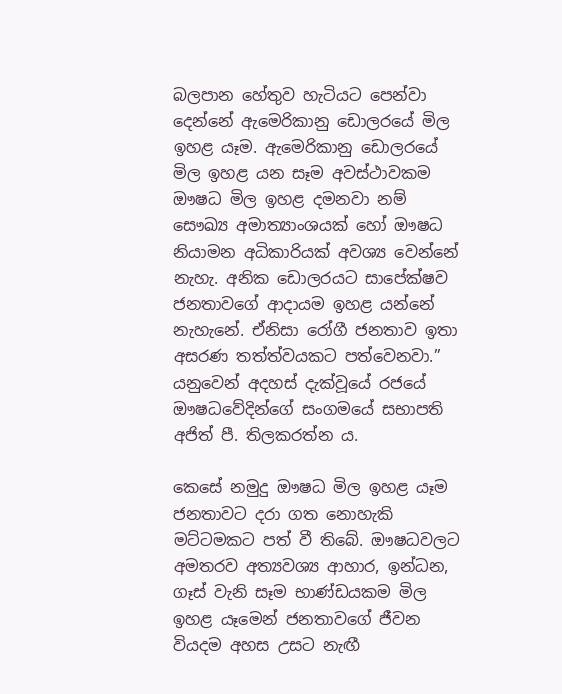බලපාන හේතුව හැටියට පෙන්වා දෙන්නේ ඇමෙරිකානු ඩොලරයේ මිල ඉහළ යෑම. ඇමෙරිකානු ඩොලරයේ මිල ඉහළ යන සෑම අවස්ථාවකම ඖෂධ මිල ඉහළ දමනවා නම් සෞඛ්‍ය අමාත්‍යාංශයක් හෝ ඖෂධ නියාමන අධිකාරියක් අවශ්‍ය වෙන්නේ නැහැ. අනික ඩොලරයට සාපේක්ෂව ජනතාවගේ ආදායම ඉහළ යන්නේ නැහැනේ. ඒනිසා රෝගී ජනතාව ඉතා අසරණ තත්ත්වයකට පත්වෙනවා.” යනුවෙන් අදහස් දැක්වූයේ රජයේ ඖෂධවේදින්ගේ සංගමයේ සභාපති අජිත් පී. තිලකරත්න ය.

කෙසේ නමුදු ඖෂධ මිල ඉහළ යෑම ජනතාවට දරා ගත නොහැකි මට්ටමකට පත් වී තිබේ. ඖෂධවලට අමතරව අත්‍යවශ්‍ය ආහාර, ඉන්ධන, ගෑස් වැනි සෑම භාණ්ඩයකම මිල ඉහළ යෑමෙන් ජනතාවගේ ජීවන වියදම අහස උසට නැඟී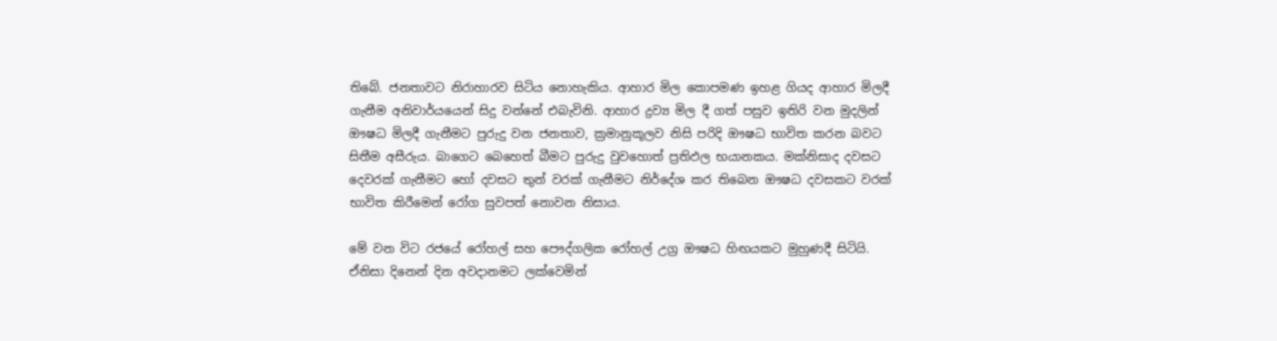තිබේ. ජනතාවට නිරාහාරව සිටිය නොහැකිය. ආහාර මිල කොපමණ ඉහළ ගියද ආහාර මිලදී ගැනීම අනිවාර්යයෙන් සිදු වන්නේ එබැවිනි. ආහාර ද්‍රව්‍ය මිල දී ගත් පසුව ඉතිරි වන මුදලින් ඖෂධ මිලදී ගැනීමට පුරුදු වන ජනතාව, ක්‍රමානුකූලව නිසි පරිදි ඖෂධ භාවිත කරන බවට සිතීම අසීරුය. බාගෙට බෙහෙත් බීමට පුරුදු වුවහොත් ප්‍රතිඵල භයානකය. මක්නිසාද දවසට දෙවරක් ගැනීමට හෝ දවසට තුන් වරක් ගැනීමට නිර්දේශ කර තිබෙන ඖෂධ දවසකට වරක් භාවිත කිරීමෙන් රෝග සුවපත් නොවන නිසාය.

මේ වන විට රජයේ රෝහල් සහ පෞද්ගලික රෝහල් උග්‍ර ඖෂධ හිඟයකට මුහුණදී සිටියි. ඒනිසා දිනෙන් දින අවදානමට ලක්වෙමින්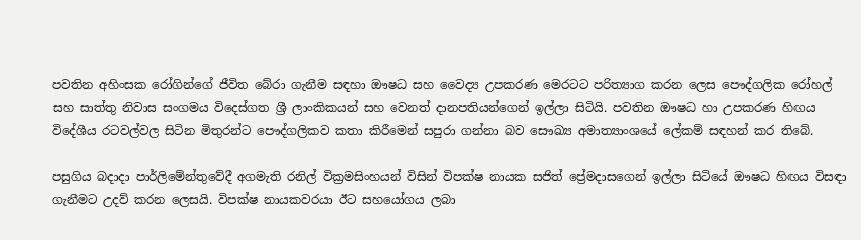පවතින අහිංසක රෝගින්ගේ ජීවිත බේරා ගැනීම සඳහා ඖෂධ සහ වෛද්‍ය උපකරණ මෙරටට පරිත්‍යාග කරන ලෙස පෞද්ගලික රෝහල් සහ සාත්තු නිවාස සංගමය විදෙස්ගත ශ්‍රී ලාංකිකයන් සහ වෙනත් දානපතියන්ගෙන් ඉල්ලා සිටියි. පවතින ඖෂධ හා උපකරණ හිඟය විදේශීය රටවල්වල සිටින මිතුරන්ට පෞද්ගලිකව කතා කිරීමෙන් සපුරා ගන්නා බව සෞඛ්‍ය අමාත්‍යාංශයේ ලේකම් සඳහන් කර තිබේ.

පසුගිය බදාදා පාර්ලිමේන්තුවේදී අගමැති රනිල් වික්‍රමසිංහයන් විසින් විපක්ෂ නායක සජිත් ප්‍රේමදාසගෙන් ඉල්ලා සිටියේ ඖෂධ හිඟය විසඳා ගැනීමට උදව් කරන ලෙසයි. විපක්ෂ නායකවරයා ඊට සහයෝගය ලබා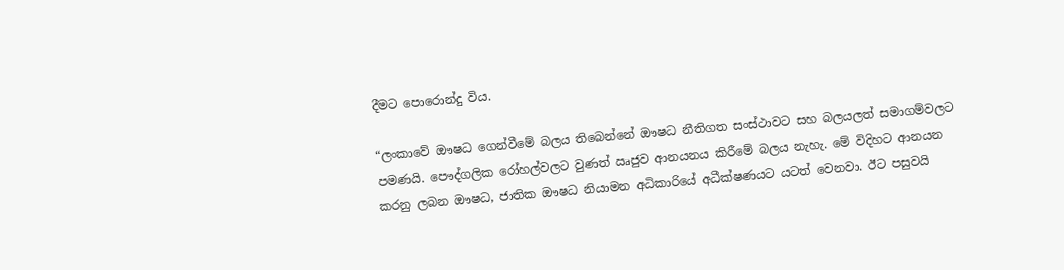දීමට පොරොන්දු විය.

“ලංකාවේ ඖෂධ ගෙන්වීමේ බලය තිබෙන්නේ ඖෂධ නීතිගත සංස්ථාවට සහ බලයලත් සමාගම්වලට පමණයි. පෞද්ගලික රෝහල්වලට වුණත් ඍජුව ආනයනය කිරීමේ බලය නැහැ. මේ විදිහට ආනයන කරනු ලබන ඖෂධ, ජාතික ඖෂධ නියාමන අධිකාරියේ අධීක්ෂණයට යටත් වෙනවා. ඊට පසුවයි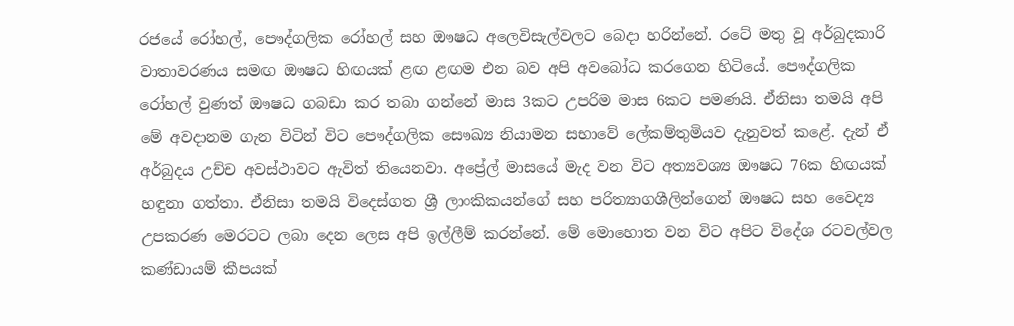රජයේ රෝහල්, පෞද්ගලික රෝහල් සහ ඖෂධ අලෙවිසැල්වලට බෙදා හරින්නේ. රටේ මතු වූ අර්බුදකාරි වාතාවරණය සමඟ ඖෂධ හිඟයක් ළඟ ළඟම එන බව අපි අවබෝධ කරගෙන හිටියේ. පෞද්ගලික රෝහල් වුණත් ඖෂධ ගබඩා කර තබා ගන්නේ මාස 3කට උපරිම මාස 6කට පමණයි. ඒනිසා තමයි අපි මේ අවදානම ගැන විටින් විට පෞද්ගලික සෞඛ්‍ය නියාමන සභාවේ ලේකම්තුමියව දැනුවත් කළේ. දැන් ඒ අර්බුදය උච්ච අවස්ථාවට ඇවිත් තියෙනවා. අප්‍රේල් මාසයේ මැද වන විට අත්‍යවශ්‍ය ඖෂධ 76ක හිඟයක් හඳුනා ගත්තා. ඒනිසා තමයි විදෙස්ගත ශ්‍රී ලාංකිකයන්ගේ සහ පරිත්‍යාගශීලින්ගෙන් ඖෂධ සහ වෛද්‍ය උපකරණ මෙරටට ලබා දෙන ලෙස අපි ඉල්ලීම් කරන්නේ. මේ මොහොත වන විට අපිට විදේශ රටවල්වල කණ්ඩායම් කීපයක්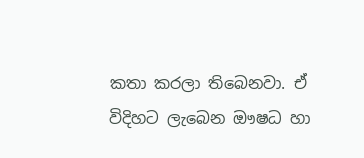කතා කරලා තිබෙනවා. ඒ විදිහට ලැබෙන ඖෂධ හා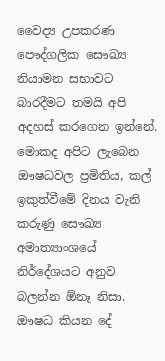වෛද්‍ය උපකරණ පෞද්ගලික සෞඛ්‍ය නියාමන සභාවට බාරදීමට තමයි අපි අදහස් කරගෙන ඉන්නේ. මොකද අපිට ලැබෙන ඖෂධවල ප්‍රමිතිය, කල් ඉකුත්වීමේ දිනය වැනි කරුණු සෞඛ්‍ය අමාත්‍යාංශයේ නිර්දේශයට අනුව බලන්න ඕනෑ නිසා. ඖෂධ කියන දේ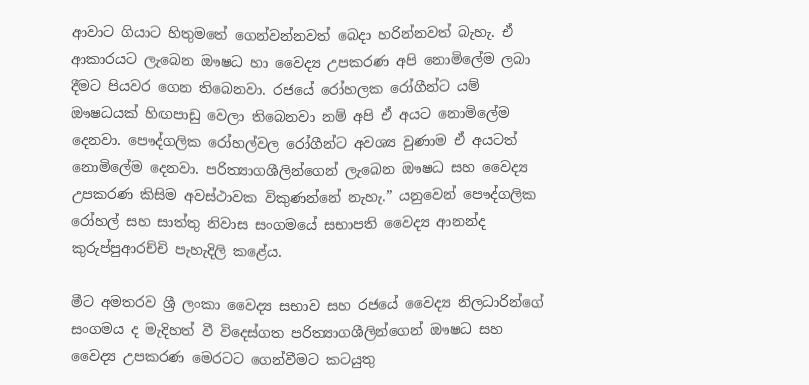ආවාට ගියාට හිතුමතේ ගෙන්වන්නවත් බෙදා හරින්නවත් බැහැ. ඒ ආකාරයට ලැබෙන ඖෂධ හා වෛද්‍ය උපකරණ අපි නොමිලේම ලබා දීමට පියවර ගෙන තිබෙනවා. රජයේ රෝහලක රෝගීන්ට යම් ඖෂධයක් හිඟපාඩු වෙලා තිබෙනවා නම් අපි ඒ අයට නොමිලේම දෙනවා. පෞද්ගලික රෝහල්වල රෝගීන්ට අවශ්‍ය වුණාම ඒ අයටත් නොමිලේම දෙනවා. පරිත්‍යාගශීලින්ගෙන් ලැබෙන ඖෂධ සහ වෛද්‍ය උපකරණ කිසිම අවස්ථාවක විකුණන්නේ නැහැ.” යනුවෙන් පෞද්ගලික රෝහල් සහ සාත්තු නිවාස සංගමයේ සභාපති වෛද්‍ය ආනන්ද කුරුප්පුආරච්චි පැහැදිලි කළේය.

මීට අමතරව ශ්‍රී ලංකා වෛද්‍ය සභාව සහ රජයේ වෛද්‍ය නිලධාරින්ගේ සංගමය ද මැදිහත් වී විදෙස්ගත පරිත්‍යාගශීලින්ගෙන් ඖෂධ සහ වෛද්‍ය උපකරණ මෙරටට ගෙන්වීමට කටයුතු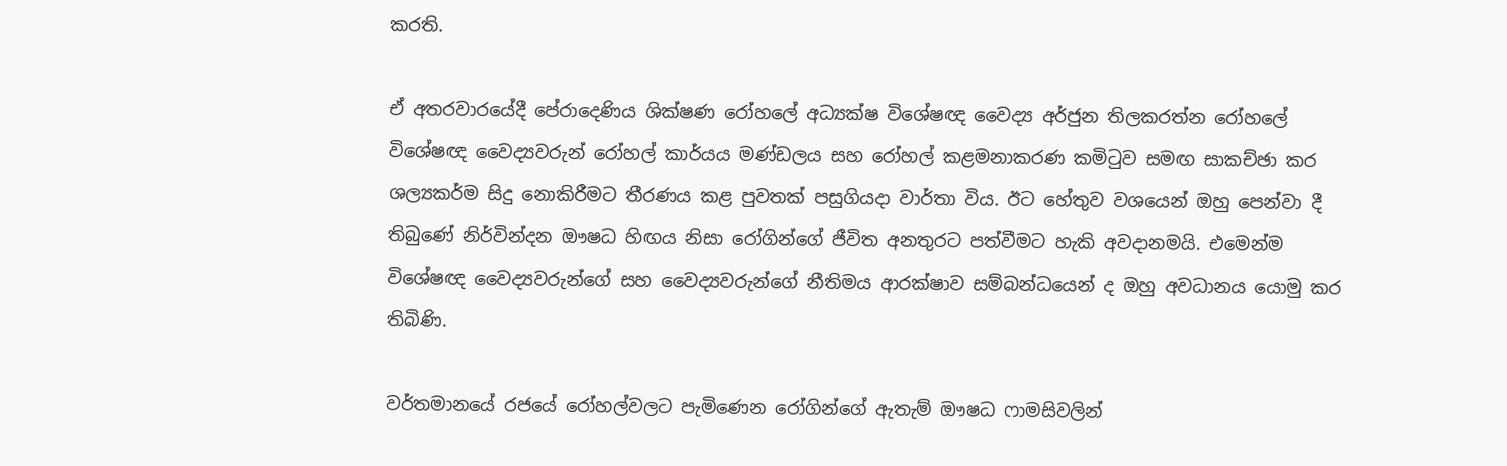කරති.

ඒ අතරවාරයේදී පේරාදෙණිය ශික්ෂණ රෝහලේ අධ්‍යක්ෂ විශේෂඥ වෛද්‍ය අර්ජුන තිලකරත්න රෝහලේ විශේෂඥ වෛද්‍යවරුන් රෝහල් කාර්යය මණ්ඩලය සහ රෝහල් කළමනාකරණ කමිටුව සමඟ සාකච්ඡා කර ශල්‍යකර්ම සිදු නොකිරීමට තීරණය කළ පුවතක් පසුගියදා වාර්තා විය. ඊට හේතුව වශයෙන් ඔහු පෙන්වා දී තිබුණේ නිර්වින්දන ඖෂධ හිඟය නිසා රෝගින්ගේ ජීවිත අනතුරට පත්වීමට හැකි අවදානමයි. එමෙන්ම විශේෂඥ වෛද්‍යවරුන්ගේ සහ වෛද්‍යවරුන්ගේ නීතිමය ආරක්ෂාව සම්බන්ධයෙන් ද ඔහු අවධානය යොමු කර තිබිණි.

වර්තමානයේ රජයේ රෝහල්වලට පැමිණෙන රෝගින්ගේ ඇතැම් ඖෂධ ෆාමසිවලින්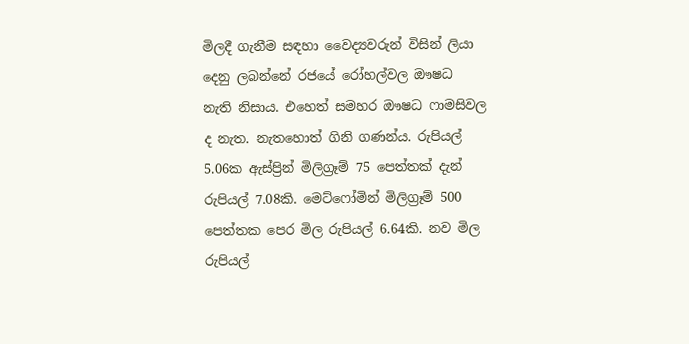මිලදී ගැනීම සඳහා වෛද්‍යවරුන් විසින් ලියා දෙනු ලබන්නේ රජයේ රෝහල්වල ඖෂධ නැති නිසාය. එහෙත් සමහර ඖෂධ ෆාමසිවල ද නැත. නැතහොත් ගිනි ගණන්ය. රුපියල් 5.06ක ඇස්ප්‍රින් මිලිග්‍රෑම් 75 පෙත්තක් දැන් රුපියල් 7.08කි. මෙට්ෆෝමින් මිලිග්‍රෑම් 500 පෙත්තක පෙර මිල රුපියල් 6.64කි. නව මිල රුපියල්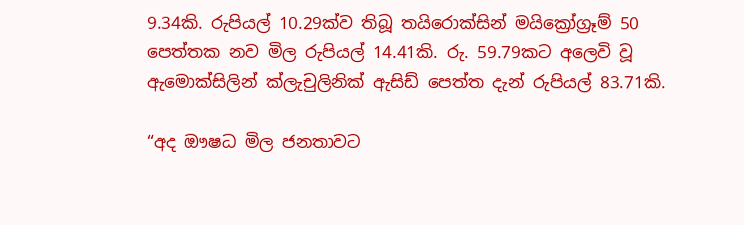9.34කි. රුපියල් 10.29ක්ව තිබූ තයිරොක්සින් මයික්‍රෝග්‍රෑම් 50 පෙත්තක නව මිල රුපියල් 14.41කි. රු. 59.79කට අලෙවි වූ ඇමොක්සිලින් ක්ලැචුලිනික් ඇසිඩ් පෙත්ත දැන් රුපියල් 83.71කි.

“අද ඖෂධ මිල ජනතාවට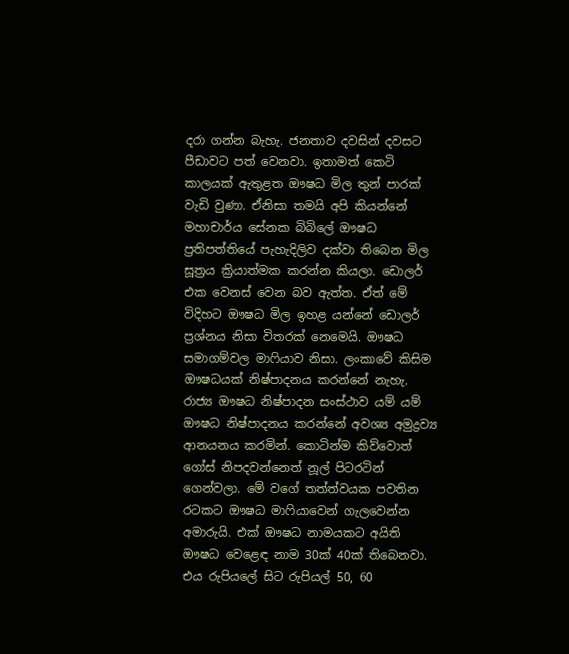දරා ගන්න බැහැ. ජනතාව දවසින් දවසට පීඩාවට පත් වෙනවා. ඉතාමත් කෙටි කාලයක් ඇතුළත ඖෂධ මිල තුන් පාරක් වැඩි වුණා. ඒනිසා තමයි අපි කියන්නේ මහාචාර්ය සේනක බිබිලේ ඖෂධ ප්‍රතිපත්තියේ පැහැදිලිව දක්වා තිබෙන මිල සූත්‍රය ක්‍රියාත්මක කරන්න කියලා. ඩොලර් එක වෙනස් වෙන බව ඇත්ත. ඒත් මේ විදිහට ඖෂධ මිල ඉහළ යන්නේ ඩොලර් ප්‍රශ්නය නිසා විතරක් නෙමෙයි. ඖෂධ සමාගම්වල මාෆියාව නිසා. ලංකාවේ කිසිම ඖෂධයක් නිෂ්පාදනය කරන්නේ නැහැ. රාජ්‍ය ඖෂධ නිෂ්පාදන සංස්ථාව යම් යම් ඖෂධ නිෂ්පාදනය කරන්නේ අවශ්‍ය අමුද්‍රව්‍ය ආනයනය කරමින්. කොටින්ම කිව්වොත් ගෝස් නිපදවන්නෙත් නූල් පිටරටින් ගෙන්වලා. මේ වගේ තත්ත්වයක පවතින රටකට ඖෂධ මාෆියාවෙන් ගැලවෙන්න අමාරුයි. එක් ඖෂධ නාමයකට අයිති ඖෂධ වෙළෙඳ නාම 30ක් 40ක් තිබෙනවා. එය රුපියලේ සිට රුපියල් 50, 60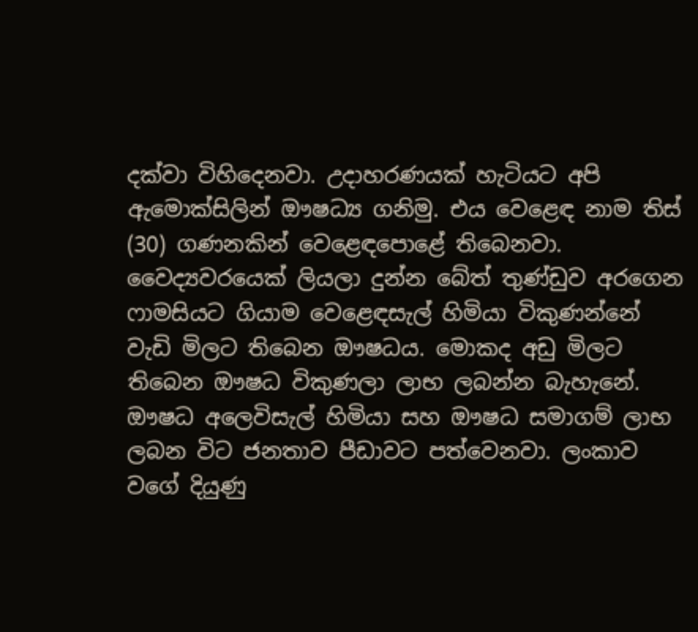දක්වා විහිදෙනවා. උදාහරණයක් හැටියට අපි ඇමොක්සිලින් ඖෂධ්‍ය ගනිමු. එය වෙළෙඳ නාම තිස් (30) ගණනකින් වෙළෙඳපොළේ තිබෙනවා. වෛද්‍යවරයෙක් ලියලා දුන්න බේත් තුණ්ඩුව අරගෙන ෆාමසියට ගියාම වෙළෙඳසැල් හිමියා විකුණන්නේ වැඩි මිලට තිබෙන ඖෂධය. මොකද අඩු මිලට තිබෙන ඖෂධ විකුණලා ලාභ ලබන්න බැහැනේ. ඖෂධ අලෙවිසැල් හිමියා සහ ඖෂධ සමාගම් ලාභ ලබන විට ජනතාව පීඩාවට පත්වෙනවා. ලංකාව වගේ දියුණු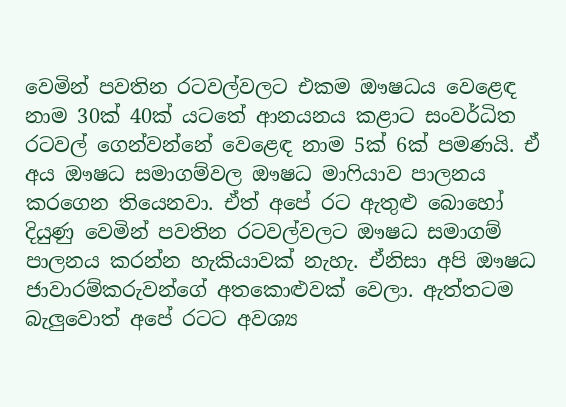වෙමින් පවතින රටවල්වලට එකම ඖෂධය වෙළෙඳ නාම 30ක් 40ක් යටතේ ආනයනය කළාට සංවර්ධිත රටවල් ගෙන්වන්නේ වෙළෙඳ නාම 5ක් 6ක් පමණයි. ඒ අය ඖෂධ සමාගම්වල ඖෂධ මාෆියාව පාලනය කරගෙන තියෙනවා. ඒත් අපේ රට ඇතුළු බොහෝ දියුණු වෙමින් පවතින රටවල්වලට ඖෂධ සමාගම් පාලනය කරන්න හැකියාවක් නැහැ. ඒනිසා අපි ඖෂධ ජාවාරම්කරුවන්ගේ අතකොළුවක් වෙලා. ඇත්තටම බැලුවොත් අපේ රටට අවශ්‍ය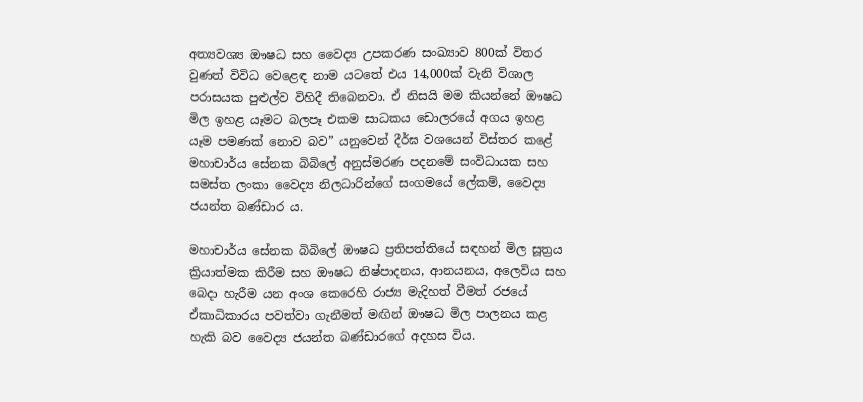අත්‍යවශ්‍ය ඖෂධ සහ වෛද්‍ය උපකරණ සංඛ්‍යාව 800ක් විතර වුණත් විවිධ වෙළෙඳ නාම යටතේ එය 14,000ක් වැනි විශාල පරාසයක පුළුල්ව විහිදී තිබෙනවා. ඒ නිසයි මම කියන්නේ ඖෂධ මිල ඉහළ යෑමට බලපෑ එකම සාධකය ඩොලරයේ අගය ඉහළ යෑම පමණක් නොව බව” යනුවෙන් දීර්ඝ වශයෙන් විස්තර කළේ මහාචාර්ය සේනක බිබිලේ අනුස්මරණ පදනමේ සංවිධායක සහ සමස්ත ලංකා වෛද්‍ය නිලධාරින්ගේ සංගමයේ ලේකම්, වෛද්‍ය ජයන්ත බණ්ඩාර ය.

මහාචාර්ය සේනක බිබිලේ ඖෂධ ප්‍රතිපත්තියේ සඳහන් මිල සූත්‍රය ක්‍රියාත්මක කිරීම සහ ඖෂධ නිෂ්පාදනය, ආනයනය, අලෙවිය සහ බෙදා හැරීම යන අංශ කෙරෙහි රාජ්‍ය මැදිහත් වීමත් රජයේ ඒකාධිකාරය පවත්වා ගැනීමත් මඟින් ඖෂධ මිල පාලනය කළ හැකි බව වෛද්‍ය ජයන්ත බණ්ඩාරගේ අදහස විය.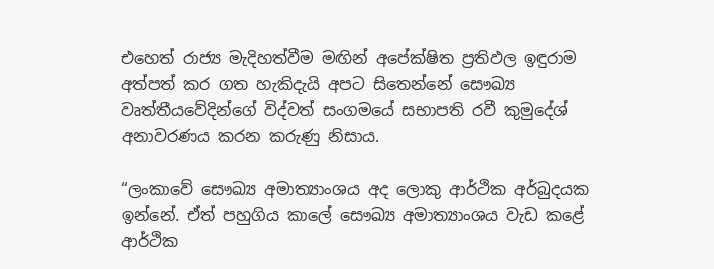එහෙත් රාජ්‍ය මැදිහත්වීම මඟින් අපේක්ෂිත ප්‍රතිඵල ඉඳුරාම අත්පත් කර ගත හැකිදැයි අපට සිතෙන්නේ සෞඛ්‍ය වෘත්තීයවේදින්ගේ විද්වත් සංගමයේ සභාපති රවී කුමුදේශ් අනාවරණය කරන කරුණු නිසාය.

“ලංකාවේ සෞඛ්‍ය අමාත්‍යාංශය අද ලොකු ආර්ථික අර්බුදයක ඉන්නේ. ඒත් පහුගිය කාලේ සෞඛ්‍ය අමාත්‍යාංශය වැඩ කළේ ආර්ථික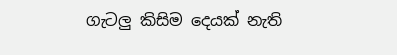ගැටලු කිසිම දෙයක් නැති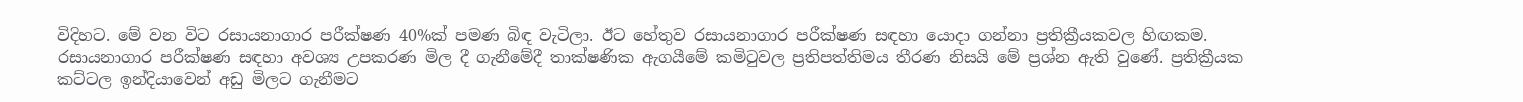විදිහට. මේ වන විට රසායනාගාර පරීක්ෂණ 40%ක් පමණ බිඳ වැටිලා. ඊට හේතුව රසායනාගාර පරීක්ෂණ සඳහා යොදා ගන්නා ප්‍රතික්‍රීයකවල හිඟකම. රසායනාගාර පරීක්ෂණ සඳහා අවශ්‍ය උපකරණ මිල දී ගැනීමේදී තාක්ෂණික ඇගයීමේ කමිටුවල ප්‍රතිපත්තිමය තීරණ නිසයි මේ ප්‍රශ්න ඇති වුණේ. ප්‍රතික්‍රීයක කට්ටල ඉන්දියාවෙන් අඩු මිලට ගැනීමට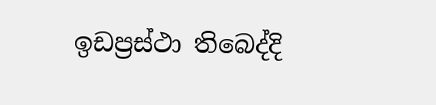ඉඩප්‍රස්ථා තිබෙද්දි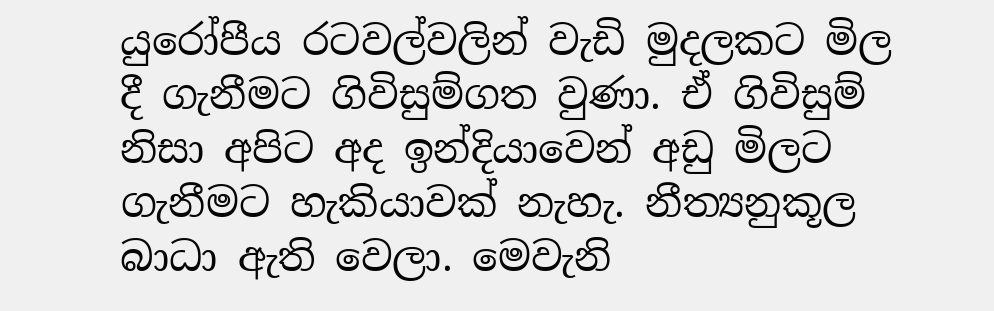යුරෝපීය රටවල්වලින් වැඩි මුදලකට මිල දී ගැනීමට ගිවිසුම්ගත වුණා. ඒ ගිවිසුම් නිසා අපිට අද ඉන්දියාවෙන් අඩු මිලට ගැනීමට හැකියාවක් නැහැ. නීත්‍යනුකූල බාධා ඇති වෙලා. මෙවැනි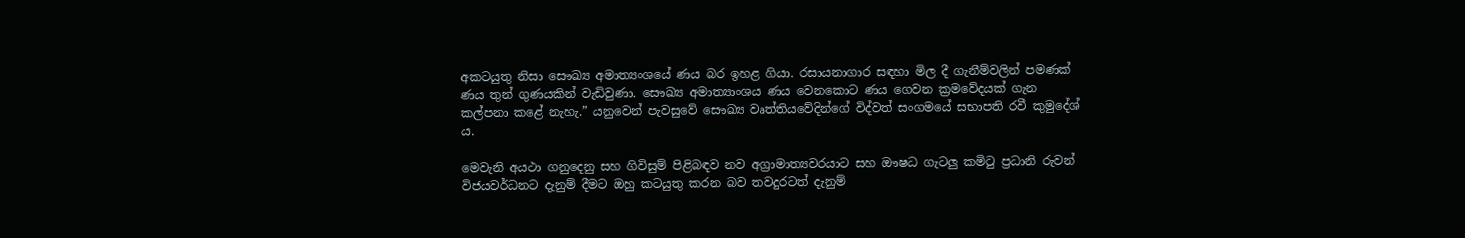අකටයුතු නිසා සෞඛ්‍ය අමාත්‍යංශයේ ණය බර ඉහළ ගියා. රසායනාගාර සඳහා මිල දී ගැනීම්වලින් පමණක් ණය තුන් ගුණයකින් වැඩිවුණා. සෞඛ්‍ය අමාත්‍යාංශය ණය වෙනකොට ණය ගෙවන ක්‍රමවේදයක් ගැන කල්පනා කළේ නැහැ.” යනුවෙන් පැවසුවේ සෞඛ්‍ය වෘත්තියවේදින්ගේ විද්වත් සංගමයේ සභාපති රවී කුමුදේශ් ය.

මෙවැනි අයථා ගනුදෙනු සහ ගිවිසුම් පිළිබඳව නව අග්‍රාමාත්‍යවරයාට සහ ඖෂධ ගැටලු කමිටු ප්‍රධානි රුවන් විජයවර්ධනට දැනුම් දීමට ඔහු කටයුතු කරන බව තවදුරටත් දැනුම්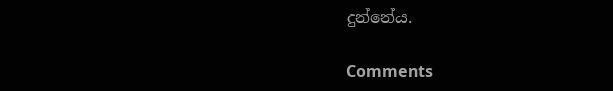දුන්නේය.

Comments